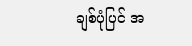ချစ်ပုံပြင် အ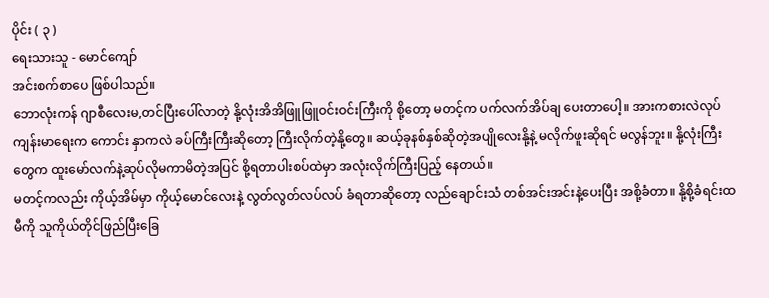ပိုင်း ( ၃ )
ရေးသားသူ - မောင်ကျော်
အင်းစက်စာပေ ဖြစ်ပါသည်။
ဘောလုံးကန် ဂျာစီလေးမ,တင်ပြီးပေါ်လာတဲ့ နို့လုံးအိအိဖြူဖြူဝင်းဝင်းကြီးကို စို့တော့ မတင့်က ပက်လက်အိပ်ချ ပေးတာပေါ့။ အားကစားလဲလုပ် ကျန်းမာရေးက ကောင်း နှာကလဲ ခပ်ကြီးကြီးဆိုတော့ ကြီးလိုက်တဲ့နို့တွေ။ ဆယ့်ခုနစ်နှစ်ဆိုတဲ့အပျိုလေးနို့နဲ့ မလိုက်ဖူးဆိုရင် မလွန်ဘူး။ နို့လုံးကြီးတွေက ထူးမော်လက်နဲ့ဆုပ်လိုမကာမိတဲ့အပြင် စို့ရတာပါးစပ်ထဲမှာ အလုံးလိုက်ကြီးပြည့် နေတယ်။
မတင့်ကလည်း ကိုယ့်အိမ်မှာ ကိုယ့်မောင်လေးနဲ့ လွတ်လွတ်လပ်လပ် ခံရတာဆိုတော့ လည်ချောင်းသံ တစ်အင်းအင်းနဲ့ပေးပြီး အစို့ခံတာ။ နို့စို့ခံရင်းထမီကို သူကိုယ်တိုင်ဖြည်ပြီးခြေ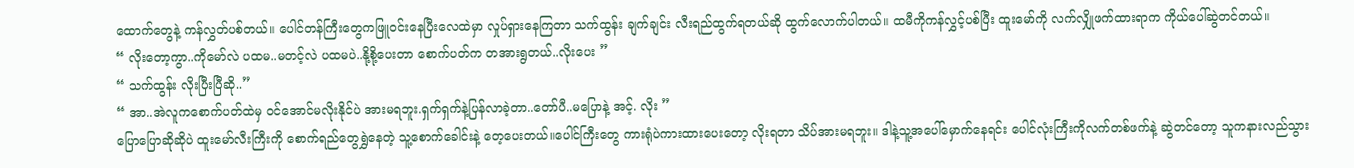ထောက်တွေနဲ့ ကန်လွှတ်ပစ်တယ်။ ပေါင်တန်ကြီးတွေကဖြူဝင်းနေပြီးလေထဲမှာ လှုပ်ရှားနေကြတာ သက်ထွန်း ချက်ချင်း လီးရည်ထွက်ရတယ်ဆို ထွက်လောက်ပါတယ်။ ထမီကိုကန်လွှင့်ပစ်ပြီး ထူးမော်ကို လက်လျှိုဖက်ထားရာက ကိုယ်ပေါ်ဆွဲတင်တယ်။
“ လိုးတော့ကွာ..ကိုမော်လဲ ပထမ..မတင့်လဲ ပထမပဲ..နို့စို့ပေးတာ စောက်ပတ်က တအားရွတယ်..လိုးပေး ”
“ သက်ထွန်း လိုးပြီးပြီဆို..”
“ အာ..အဲလူကစောက်ပတ်ထဲမှ ဝင်အောင်မလိုးနိုင်ပဲ အားမရဘူး.ရှက်ရှက်နဲ့ပြန်လာခဲ့တာ..တော်ပီ..မပြောနဲ့ အင့်. လိုး ”
ပြောပြောဆိုဆိုပဲ ထူးမော်လီးကြီးကို စောက်ရည်တွေရွှဲနေတဲ့ သူ့စောက်ခေါင်းနဲ့ တေ့ပေးတယ်။ပေါင်ကြီးတွေ ကားရုံပဲကားထားပေးတော့ လိုးရတာ သိပ်အားမရဘူး။ ဒါနဲ့သူ့အပေါ်မှောက်နေရင်း ပေါင်လုံးကြီးကိုလက်တစ်ဖက်နဲ့ ဆွဲတင်တော့ သူကနားလည်သွား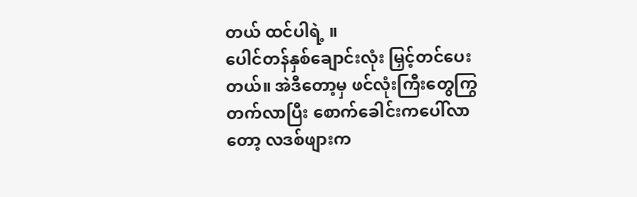တယ် ထင်ပါရဲ့ ။
ပေါင်တန်နှစ်ချောင်းလုံး မြှင့်တင်ပေးတယ်။ အဲဒီတော့မှ ဖင်လုံးကြီးတွေကြွတက်လာပြီး စောက်ခေါင်းကပေါ်လာတော့ လဒစ်ဖျားက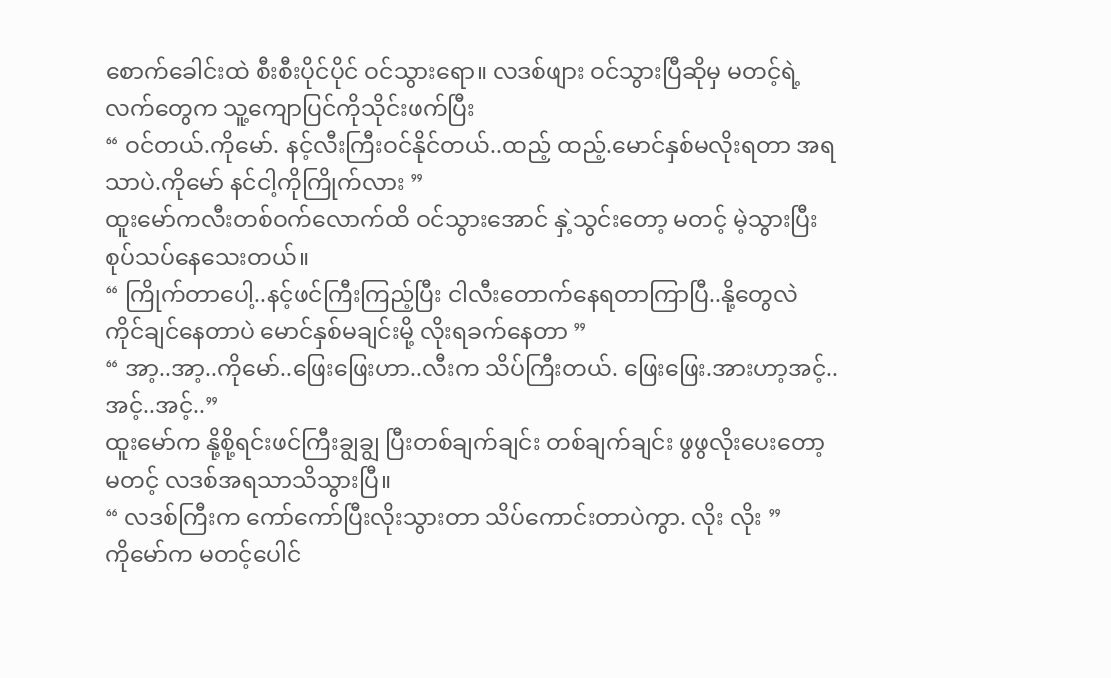စောက်ခေါင်းထဲ စီးစီးပိုင်ပိုင် ဝင်သွားရော။ လဒစ်ဖျား ဝင်သွားပြီဆိုမှ မတင့်ရဲ့လက်တွေက သူ့ကျောပြင်ကိုသိုင်းဖက်ပြီး
“ ဝင်တယ်.ကိုမော်. နင့်လီးကြီးဝင်နိုင်တယ်..ထည့် ထည့်.မောင်နှစ်မလိုးရတာ အရသာပဲ.ကိုမော် နင်ငါ့ကိုကြိုက်လား ”
ထူးမော်ကလီးတစ်ဝက်လောက်ထိ ဝင်သွားအောင် နှဲ့သွင်းတော့ မတင့် မဲ့သွားပြီးစုပ်သပ်နေသေးတယ်။
“ ကြိုက်တာပေါ့..နင့်ဖင်ကြီးကြည့်ပြီး ငါလီးတောက်နေရတာကြာပြီ..နို့တွေလဲ ကိုင်ချင်နေတာပဲ မောင်နှစ်မချင်းမို့ လိုးရခက်နေတာ ”
“ အာ့..အာ့..ကိုမော်..ဖြေးဖြေးဟာ..လီးက သိပ်ကြီးတယ်. ဖြေးဖြေး.အားဟာ့အင့်..အင့်..အင့်..”
ထူးမော်က နို့စို့ရင်းဖင်ကြီးချွချွ ပြီးတစ်ချက်ချင်း တစ်ချက်ချင်း ဖွဖွလိုးပေးတော့ မတင့် လဒစ်အရသာသိသွားပြီ။
“ လဒစ်ကြီးက ကော်ကော်ပြီးလိုးသွားတာ သိပ်ကောင်းတာပဲကွာ. လိုး လိုး ”
ကိုမော်က မတင့်ပေါင်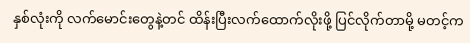နှစ်လုံးကို လက်မောင်းတွေနဲ့တင် ထိန်းပြီးလက်ထောက်လိုးဖို့ ပြင်လိုက်တာမို့ မတင့်က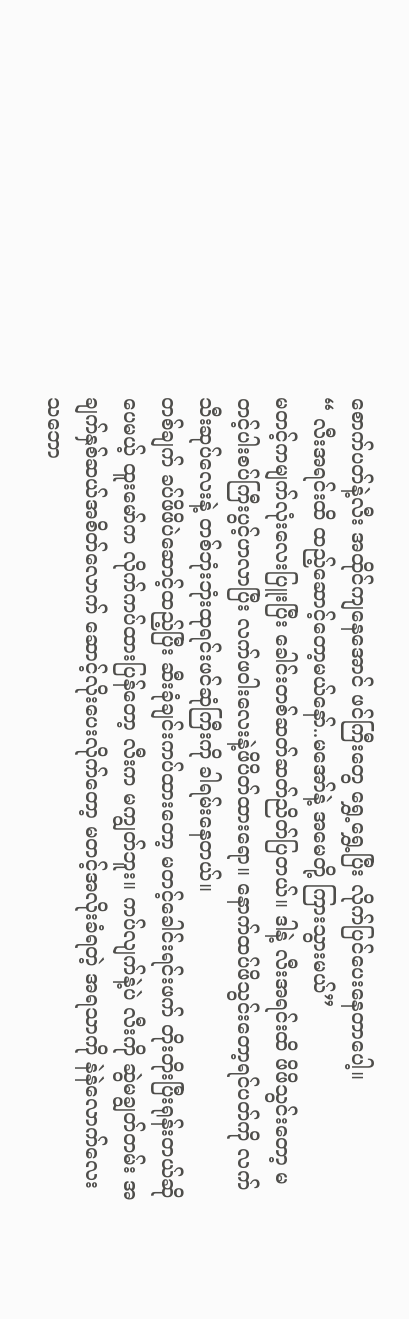စောက်ပတ်နဲ့လီး အထိုင်ကျနေအောင် ဖင်ကြီးတွေ ရွှေ့ရွှေ့ပြီး လိုက်ပြင်ပေးနေတာပေါ့။
“ လီးအရင်းထိ ထည့်ဆောင့်တော့မယ်နော်..မအော်နဲ့ အမေတို့ ကြားသွားမယ်”
မတင့်ကမျက်လုံးလေးပြူးပြီး ခေါင်းတစ်ဆတ်ဆတ်ညိတ်ပြတယ်။ ဒါနဲ့ လီးအရင်းထိ ဖိဖိသွင်းတော့ မတင့်ပါးစပ်ကြီးပွင့်ဟလာပြီး လက်ဖဝါးလေးနဲ့ဖိပိတ်ထားရော။ နောက်ထပ်ဖိသွင်းတော့ရင်ပတ်ကို လက်သီးဆုပ်လေးနဲ့ တစ်ဘုံးဘုံးထုရင်းဖင်ဆုံကြီးကို ခါရမ်းနေတယ်။
တစ်ချက် ခပ်ဖိဖိပဲဆောင့်ထည့်ပြီး ဆီးခုံချင်းကပ်ထားတော့ မတင့်ခေါင်းရင်းဖက် တိုးတိုးပြီးရုန်းတယ်ဆိုပေမယ့် ထူးမော်က လိုက်ကပ်ထားပြန်တော့ လီးက မကျွတ်ဘူး။ ကပ်လျက်နဲ့ပဲ လီးကို ဆွဲမချွတ်တမ်း အချက်နှစ်ဆယ်အစိတ်လောက် ဆောင့်လိုးပေးလိုက်တော့ မတင့်အလိုးခံရတဲ့ အရသာကို နဲနဲလောက်လေး သဘော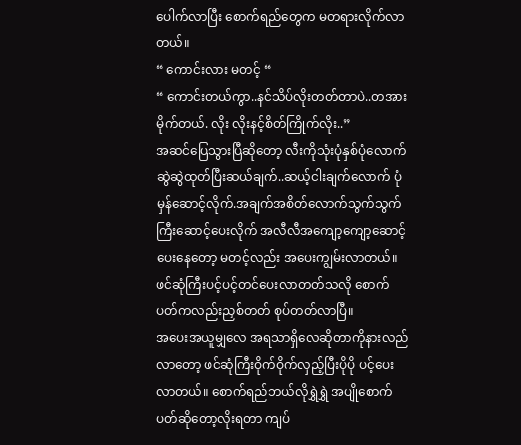ပေါက်လာပြီး စောက်ရည်တွေက မတရားလိုက်လာတယ်။
“ ကောင်းလား မတင့် “
“ ကောင်းတယ်ကွာ..နင်သိပ်လိုးတတ်တာပဲ..တအားမိုက်တယ်. လိုး လိုးနင့်စိတ်ကြိုက်လိုး..”
အဆင်ပြေသွားပြီဆိုတော့ လီးကိုသုံးပုံနှစ်ပုံလောက် ဆွဲဆွဲထုတ်ပြီးဆယ်ချက်..ဆယ့်ငါးချက်လောက် ပုံမှန်ဆောင့်လိုက်.အချက်အစိတ်လောက်သွက်သွက်ကြီးဆောင့်ပေးလိုက် အလီလီအကျော့ကျော့ဆောင့်ပေးနေတော့ မတင့်လည်း အပေးကျွမ်းလာတယ်။ ဖင်ဆုံကြီးပင့်ပင့်တင်ပေးလာတတ်သလို စောက်ပတ်ကလည်းညှစ်တတ် စုပ်တတ်လာပြီ။
အပေးအယူမျှလေ အရသာရှိလေဆိုတာကိုနားလည်လာတော့ ဖင်ဆုံကြီးဝိုက်ဝိုက်လှည့်ပြီးပိုပို ပင့်ပေးလာတယ်။ စောက်ရည်ဘယ်လိုရွှဲရွှဲ အပျိုစောက်ပတ်ဆိုတော့လိုးရတာ ကျပ်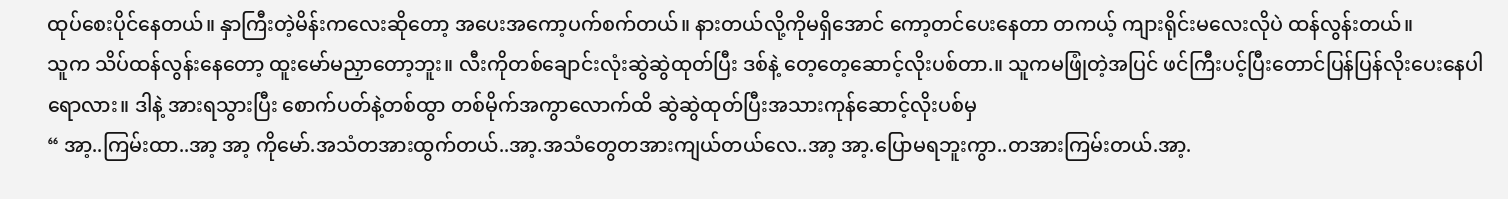ထုပ်စေးပိုင်နေတယ်။ နှာကြီးတဲ့မိန်းကလေးဆိုတော့ အပေးအကော့ပက်စက်တယ်။ နားတယ်လို့ကိုမရှိအောင် ကော့တင်ပေးနေတာ တကယ့် ကျားရိုင်းမလေးလိုပဲ ထန်လွန်းတယ်။
သူက သိပ်ထန်လွန်းနေတော့ ထူးမော်မညှာတော့ဘူး။ လီးကိုတစ်ချောင်းလုံးဆွဲဆွဲထုတ်ပြီး ဒစ်နဲ့ တေ့တေ့ဆောင့်လိုးပစ်တာ.။ သူကမဖြုံတဲ့အပြင် ဖင်ကြီးပင့်ပြီးတောင်ပြန်ပြန်လိုးပေးနေပါရောလား။ ဒါနဲ့ အားရသွားပြီး စောက်ပတ်နဲ့တစ်ထွာ တစ်မိုက်အကွာလောက်ထိ ဆွဲဆွဲထုတ်ပြီးအသားကုန်ဆောင့်လိုးပစ်မှ
“ အာ့..ကြမ်းထာ..အာ့ အာ့ ကိုမော်.အသံတအားထွက်တယ်..အာ့.အသံတွေတအားကျယ်တယ်လေ..အာ့ အာ့.ပြောမရဘူးကွာ..တအားကြမ်းတယ်.အာ့.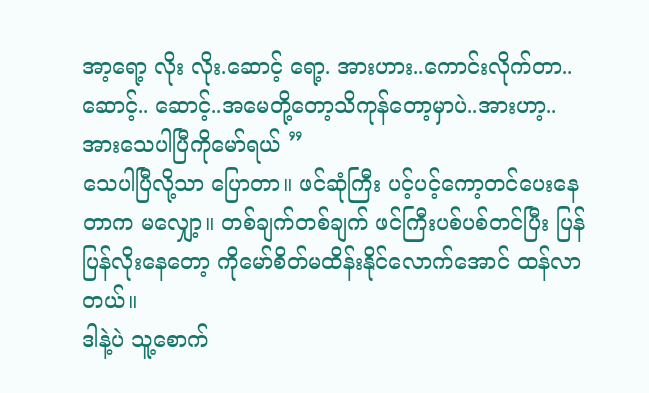အာ့ရော့ လိုး လိုး.ဆောင့် ရော့. အားဟား..ကောင်းလိုက်တာ..ဆောင့်.. ဆောင့်..အမေတို့တော့သိကုန်တော့မှာပဲ..အားဟာ့..အားသေပါပြီကိုမော်ရယ် ”
သေပါပြီလို့သာ ပြောတာ။ ဖင်ဆုံကြီး ပင့်ပင့်ကော့တင်ပေးနေတာက မလျှော့။ တစ်ချက်တစ်ချက် ဖင်ကြီးပစ်ပစ်တင်ပြီး ပြန်ပြန်လိုးနေတော့ ကိုမော်စိတ်မထိန်းနိုင်လောက်အောင် ထန်လာတယ်။
ဒါနဲ့ပဲ သူ့စောက်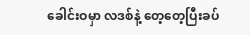ခေါင်းဝမှာ လဒစ်နဲ့ တေ့တေ့ပြီးခပ်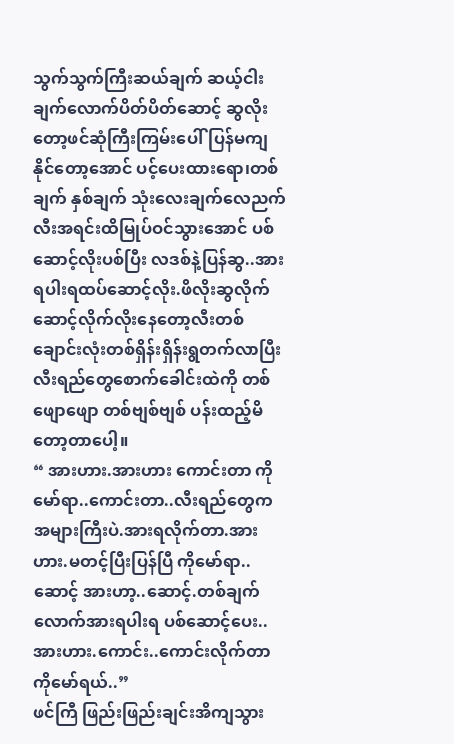သွက်သွက်ကြီးဆယ်ချက် ဆယ့်ငါးချက်လောက်ပိတ်ပိတ်ဆောင့် ဆွလိုးတော့ဖင်ဆုံကြီးကြမ်းပေါ်ပြန်မကျနိုင်တော့အောင် ပင့်ပေးထားရော၊တစ်ချက် နှစ်ချက် သုံးလေးချက်လေညက်လီးအရင်းထိမြုပ်ဝင်သွားအောင် ပစ်ဆောင့်လိုးပစ်ပြီး လဒစ်နဲ့ပြန်ဆွ..အားရပါးရထပ်ဆောင့်လိုး.ဖိလိုးဆွလိုက် ဆောင့်လိုက်လိုးနေတော့လီးတစ်ချောင်းလုံးတစ်ရှိန်းရှိန်းရွတက်လာပြီးလီးရည်တွေစောက်ခေါင်းထဲကို တစ်ဖျောဖျော တစ်ဗျစ်ဗျစ် ပန်းထည့်မိတော့တာပေါ့။
“ အားဟား.အားဟား ကောင်းတာ ကိုမော်ရာ..ကောင်းတာ..လီးရည်တွေက အများကြီးပဲ.အားရလိုက်တာ.အားဟား.မတင့်ပြီးပြန်ပြီ ကိုမော်ရာ..ဆောင့် အားဟာ့..ဆောင့်.တစ်ချက်လောက်အားရပါးရ ပစ်ဆောင့်ပေး..အားဟား.ကောင်း..ကောင်းလိုက်တာ ကိုမော်ရယ်..”
ဖင်ကြီ ဖြည်းဖြည်းချင်းအိကျသွား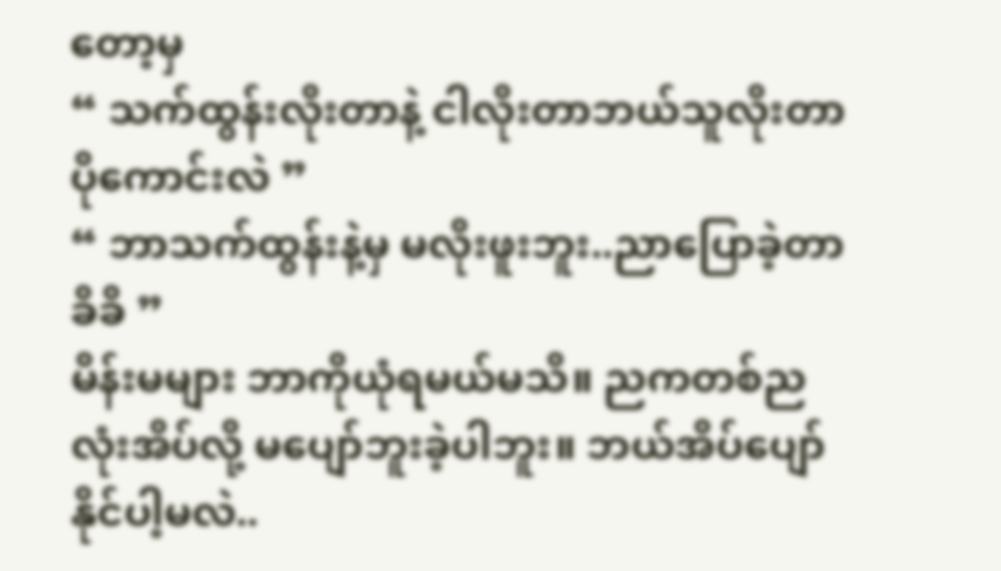တော့မှ
“ သက်ထွန်းလိုးတာနဲ့ ငါလိုးတာဘယ်သူလိုးတာ ပိုကောင်းလဲ ”
“ ဘာသက်ထွန်းနဲ့မှ မလိုးဖူးဘူး..ညာပြောခဲ့တာ ခိခိ ”
မိန်းမများ ဘာကိုယုံရမယ်မသိ။ ညကတစ်ညလုံးအိပ်လို့ မပျော်ဘူးခဲ့ပါဘူး။ ဘယ်အိပ်ပျော်နိုင်ပါ့မလဲ..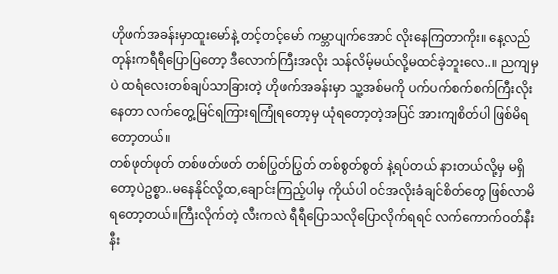ဟိုဖက်အခန်းမှာထူးမော်နဲ့ တင့်တင့်မော် ကမ္ဘာပျက်အောင် လိုးနေကြတာကိုး။ နေ့လည်တုန်းကရီရီပြောပြတော့ ဒီလောက်ကြီးအလိုး သန်လိမ့်မယ်လို့မထင်ခဲ့ဘူးလေ..။ ညကျမှပဲ ထရံလေးတစ်ချပ်သာခြားတဲ့ ဟိုဖက်အခန်းမှာ သူ့အစ်မကို ပက်ပက်စက်စက်ကြီးလိုးနေတာ လက်တွေ့မြင်ရကြားရကြုံရတော့မှ ယုံရတော့တဲ့အပြင် အားကျစိတ်ပါ ဖြစ်မိရတော့တယ်။
တစ်ဖုတ်ဖုတ် တစ်ဖတ်ဖတ် တစ်ပြွတ်ပြွတ် တစ်စွတ်စွတ် နဲ့ရပ်တယ် နားတယ်လို့မှ မရှိတော့ပဲဥစ္စာ..မနေနိုင်လို့ထ,ချောင်းကြည့်ပါမှ ကိုယ်ပါ ဝင်အလိုးခံချင်စိတ်တွေ ဖြစ်လာမိရတော့တယ်။ကြီးလိုက်တဲ့ လီးကလဲ ရီရီပြောသလိုပြောလိုက်ရရင် လက်ကောက်ဝတ်နီးနီး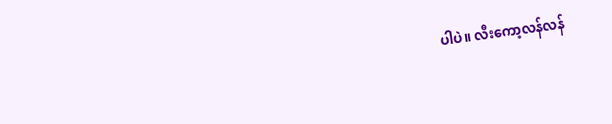ပါပဲ။ လီးကော့လန်လန်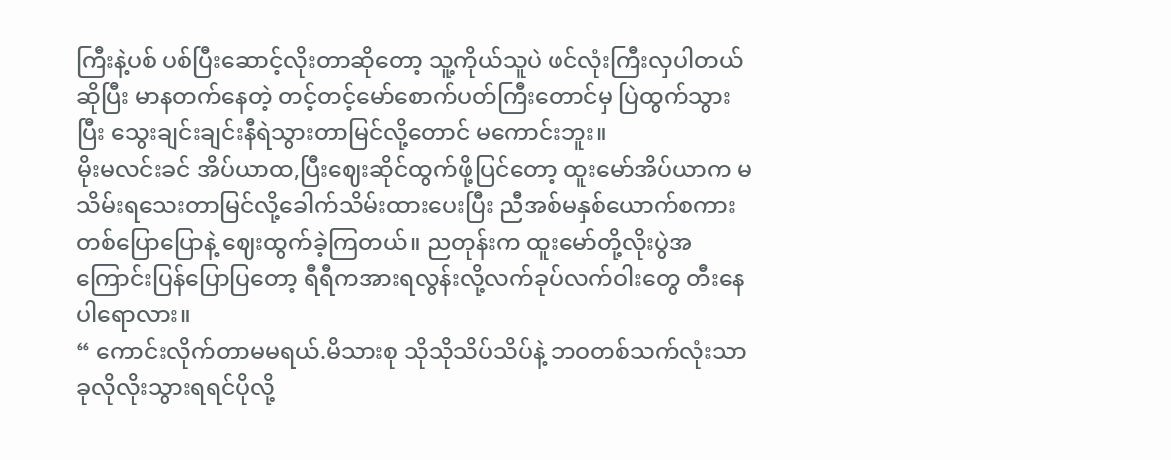ကြီးနဲ့ပစ် ပစ်ပြီးဆောင့်လိုးတာဆိုတော့ သူ့ကိုယ်သူပဲ ဖင်လုံးကြီးလှပါတယ်ဆိုပြီး မာနတက်နေတဲ့ တင့်တင့်မော်စောက်ပတ်ကြီးတောင်မှ ပြဲထွက်သွားပြီး သွေးချင်းချင်းနီရဲသွားတာမြင်လို့တောင် မကောင်းဘူး။
မိုးမလင်းခင် အိပ်ယာထ,ပြီးဈေးဆိုင်ထွက်ဖို့ပြင်တော့ ထူးမော်အိပ်ယာက မသိမ်းရသေးတာမြင်လို့ခေါက်သိမ်းထားပေးပြီး ညီအစ်မနှစ်ယောက်စကားတစ်ပြောပြောနဲ့ ဈေးထွက်ခဲ့ကြတယ်။ ညတုန်းက ထူးမော်တို့လိုးပွဲအကြောင်းပြန်ပြောပြတော့ ရီရီကအားရလွန်းလို့လက်ခုပ်လက်ဝါးတွေ တီးနေပါရောလား။
“ ကောင်းလိုက်တာမမရယ်.မိသားစု သိုသိုသိပ်သိပ်နဲ့ ဘဝတစ်သက်လုံးသာ ခုလိုလိုးသွားရရင်ပိုလို့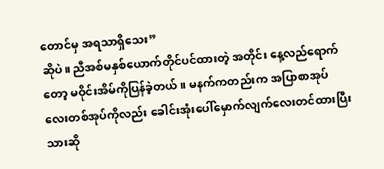တောင်မှ အရသာရှိသေး”
ဆိုပဲ။ ညီအစ်မနှစ်ယောက်တိုင်ပင်ထားတဲ့ အတိုင်း နေ့လည်ရောက်တော့ မဝိုင်းအိမ်ကိုပြန်ခဲ့တယ်။ မနက်ကတည်းက အပြာစာအုပ်လေးတစ်အုပ်ကိုလည်း ခေါင်းအုံးပေါ်မှောက်လျက်လေးတင်ထားပြီးသားဆို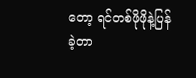တော့ ရင်တစ်ဖိုဖိုနဲ့ပြန်ခဲ့တာ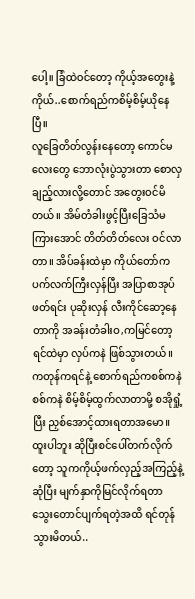ပေါ့။ ခြံထဲဝင်တော့ ကိုယ့်အတွေးနဲ့ကိုယ်..စောက်ရည်ကစိမ့်စိမ့်ယိုနေပြီ။
လူခြေတိတ်လွန်းနေတော့ ကောင်မလေးတွေ ဘောလုံးပွဲသွားတာ စောလှချည့်လားလို့တောင် အတွေးဝင်မိတယ်။ အိမ်တံခါးဖွင့်ပြီးခြေသံမကြားအောင် တိတ်တိတ်လေး ဝင်လာတာ။ အိပ်ခန်းထဲမှာ ကိုယ်တော်က ပက်လက်ကြီးလှန်ပြီး အပြာစာအုပ်ဖတ်ရင်း ပုဆိုးလှန် လီးကိုင်ဆော့နေတာကို အခန်းတံခါးဝ,ကမြင်တော့ရင်ထဲမှာ လှပ်ကနဲ ဖြစ်သွားတယ်။
ကတုန်ကရင်နဲ့ စောက်ရည်ကစစ်ကနဲ စစ်ကနဲ စိမ့်စိမ့်ထွက်လာတာမို့ စအိုရှုံ့ပြီး ညှစ်အောင့်ထားရတာအမော။ ထူးပါဘူး ဆိုပြီးစင်ပေါ်တက်လိုက်တော့ သူကကိုယ့်ဖက်လှည့်အကြည့်နဲ့ ဆုံပြီး မျက်နှာကိုမြင်လိုက်ရတာ သွေးတောင်ပျက်ရတဲ့အထိ ရင်တုန်သွားမိတယ်..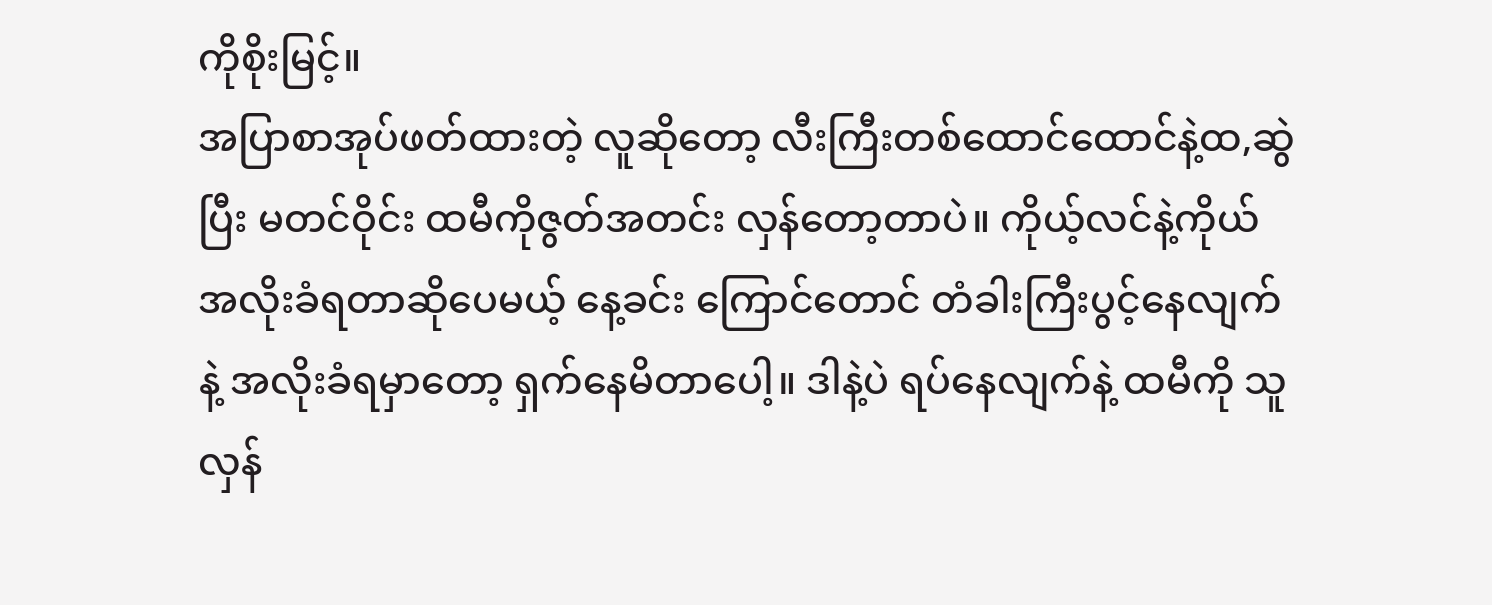ကိုစိုးမြင့်။
အပြာစာအုပ်ဖတ်ထားတဲ့ လူဆိုတော့ လီးကြီးတစ်ထောင်ထောင်နဲ့ထ,ဆွဲပြီး မတင်ဝိုင်း ထမီကိုဇွတ်အတင်း လှန်တော့တာပဲ။ ကိုယ့်လင်နဲ့ကိုယ်အလိုးခံရတာဆိုပေမယ့် နေ့ခင်း ကြောင်တောင် တံခါးကြီးပွင့်နေလျက်နဲ့ အလိုးခံရမှာတော့ ရှက်နေမိတာပေါ့။ ဒါနဲ့ပဲ ရပ်နေလျက်နဲ့ ထမီကို သူလှန်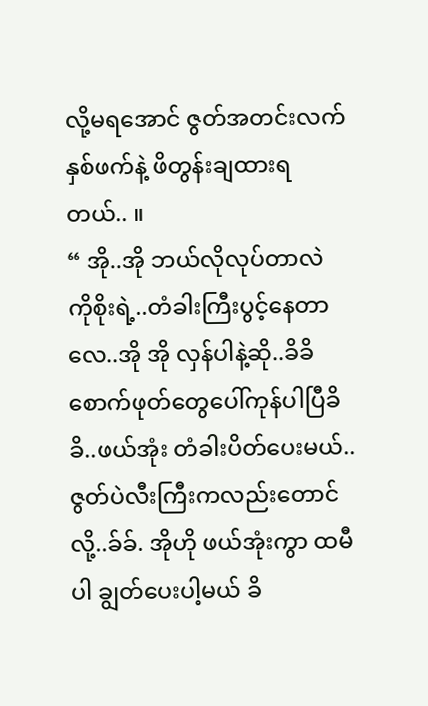လို့မရအောင် ဇွတ်အတင်းလက်နှစ်ဖက်နဲ့ ဖိတွန်းချထားရတယ်.. ။
“ အို..အို ဘယ်လိုလုပ်တာလဲ ကိုစိုးရဲ့..တံခါးကြီးပွင့်နေတာလေ..အို အို လှန်ပါနဲ့ဆို..ခိခိ စောက်ဖုတ်တွေပေါ်ကုန်ပါပြီခိခိ..ဖယ်အုံး တံခါးပိတ်ပေးမယ်..ဇွတ်ပဲလီးကြီးကလည်းတောင်လို့..ခ်ခ်. အိုဟို ဖယ်အုံးကွာ ထမီပါ ချွတ်ပေးပါ့မယ် ခိ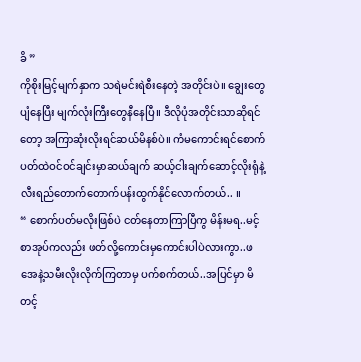ခိ ”
ကိုစိုးမြင့်မျက်နှာက သရဲမင်းရဲစီးနေတဲ့ အတိုင်းပဲ။ ချွေးတွေပျံနေပြီး မျက်လုံးကြီးတွေနီနေပြီ။ ဒီလိုပုံအတိုင်းသာဆိုရင်တော့ အကြာဆုံးလိုးရင်ဆယ်မိနစ်ပဲ။ ကံမကောင်းရင်စောက်ပတ်ထဲဝင်ဝင်ချင်းမှာဆယ်ချက် ဆယ့်ငါးချက်ဆောင့်လိုးရုံနဲ့ လီးရည်တောက်တောက်ပန်းထွက်နိုင်လောက်တယ်.. ။
“ စောက်ပတ်မလိုးဖြစ်ပဲ ငတ်နေတာကြာပြီကွ မိန်းမရ..မင့်စာအုပ်ကလည်း ဖတ်လို့ကောင်းမှကောင်းပါပဲလားကွာ..ဖအေနဲ့သမီးလိုးလိုက်ကြတာမှ ပက်စက်တယ်..အပြင်မှာ မိတင့်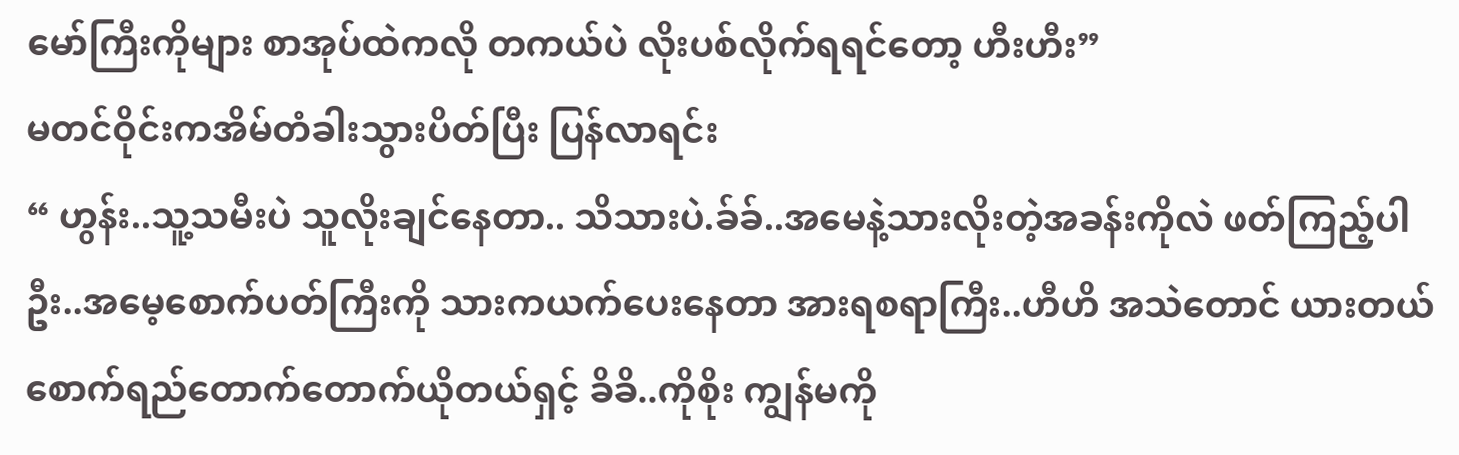မော်ကြီးကိုများ စာအုပ်ထဲကလို တကယ်ပဲ လိုးပစ်လိုက်ရရင်တော့ ဟီးဟီး”
မတင်ဝိုင်းကအိမ်တံခါးသွားပိတ်ပြီး ပြန်လာရင်း
“ ဟွန်း..သူ့သမီးပဲ သူလိုးချင်နေတာ.. သိသားပဲ.ခ်ခ်..အမေနဲ့သားလိုးတဲ့အခန်းကိုလဲ ဖတ်ကြည့်ပါဦး..အမေ့စောက်ပတ်ကြီးကို သားကယက်ပေးနေတာ အားရစရာကြီး..ဟီဟိ အသဲတောင် ယားတယ် စောက်ရည်တောက်တောက်ယိုတယ်ရှင့် ခိခိ..ကိုစိုး ကျွန်မကို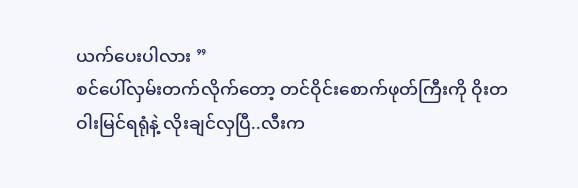ယက်ပေးပါလား ”
စင်ပေါ်လှမ်းတက်လိုက်တော့ တင်ဝိုင်းစောက်ဖုတ်ကြီးကို ဝိုးတဝါးမြင်ရရုံနဲ့ လိုးချင်လှပြီ..လီးက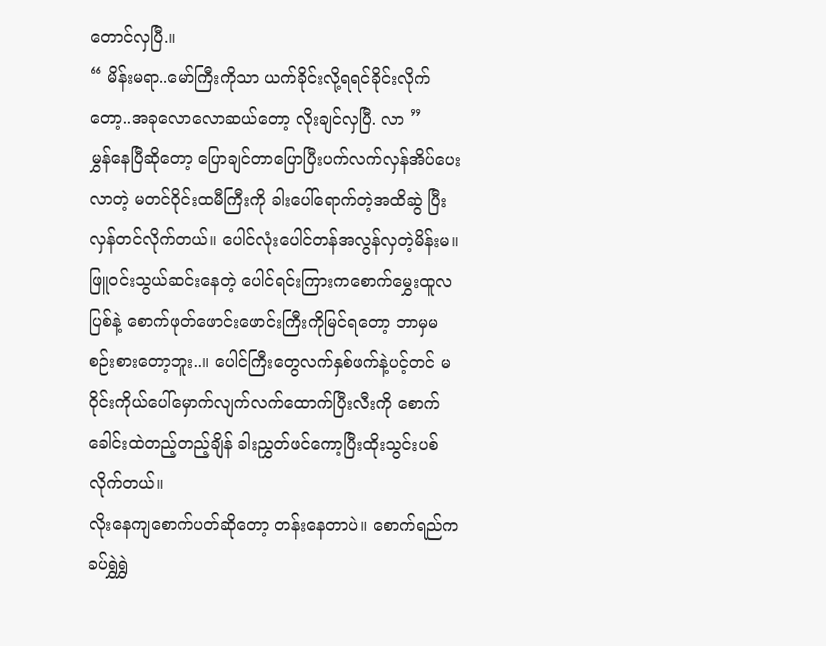တောင်လှပြီ.။
“ မိန်းမရာ..မော်ကြီးကိုသာ ယက်ခိုင်းလို့ရရင်ခိုင်းလိုက်တော့..အခုလောလောဆယ်တော့ လိုးချင်လှပြီ. လာ ”
မွှန်နေပြီဆိုတော့ ပြောချင်တာပြောပြီးပက်လက်လှန်အိပ်ပေးလာတဲ့ မတင်ဝိုင်းထမီကြီးကို ခါးပေါ်ရောက်တဲ့အထိဆွဲ ပြီးလှန်တင်လိုက်တယ်။ ပေါင်လုံးပေါင်တန်အလွန်လှတဲ့မိန်းမ။ ဖြူဝင်းသွယ်ဆင်းနေတဲ့ ပေါင်ရင်းကြားကစောက်မွှေးထူလပြစ်နဲ့ စောက်ဖုတ်ဖောင်းဖောင်းကြီးကိုမြင်ရတော့ ဘာမှမစဉ်းစားတော့ဘူး..။ ပေါင်ကြီးတွေလက်နှစ်ဖက်နဲ့ပင့်တင် မဝိုင်းကိုယ်ပေါ်မှောက်လျက်လက်ထောက်ပြီးလီးကို စောက်ခေါင်းထဲတည့်တည့်ချိန် ခါးညွှတ်ဖင်ကော့ပြီးထိုးသွင်းပစ်လိုက်တယ်။
လိုးနေကျစောက်ပတ်ဆိုတော့ တန်းနေတာပဲ။ စောက်ရည်ကခပ်ရွှဲရွှဲ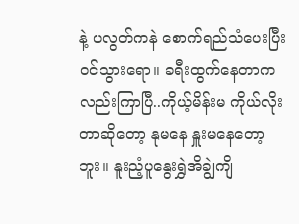နဲ့ ပလွတ်ကနဲ စောက်ရည်သံပေးပြီးဝင်သွားရော။ ခရီးထွက်နေတာကလည်းကြာပြီ..ကိုယ့်မိန်းမ ကိုယ်လိုးတာဆိုတော့ နုမနေ နှူးမနေတော့ဘူး။ နူးညံ့ပူနွေးရွှဲအိချွဲကျိ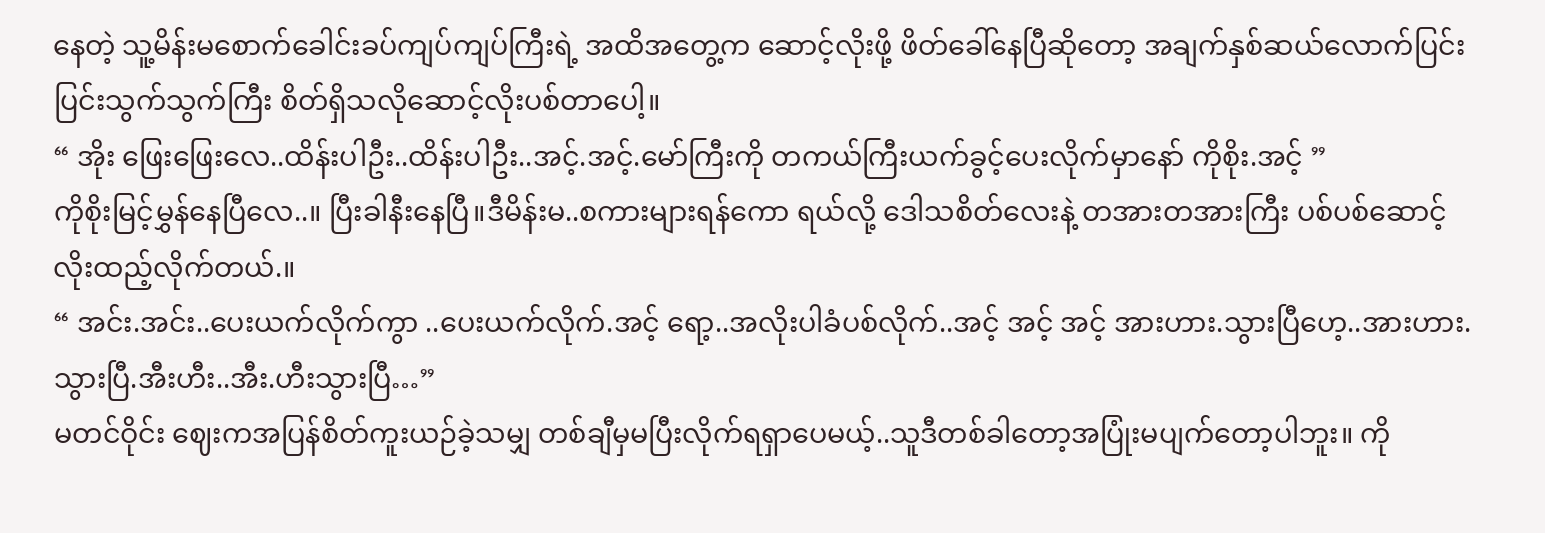နေတဲ့ သူ့မိန်းမစောက်ခေါင်းခပ်ကျပ်ကျပ်ကြီးရဲ့ အထိအတွေ့က ဆောင့်လိုးဖို့ ဖိတ်ခေါ်နေပြီဆိုတော့ အချက်နှစ်ဆယ်လောက်ပြင်းပြင်းသွက်သွက်ကြီး စိတ်ရှိသလိုဆောင့်လိုးပစ်တာပေါ့။
“ အိုး ဖြေးဖြေးလေ..ထိန်းပါဦး..ထိန်းပါဦး..အင့်.အင့်.မော်ကြီးကို တကယ်ကြီးယက်ခွင့်ပေးလိုက်မှာနော် ကိုစိုး.အင့် ”
ကိုစိုးမြင့်မွှန်နေပြီလေ..။ ပြီးခါနီးနေပြီ။ဒီမိန်းမ..စကားများရန်ကော ရယ်လို့ ဒေါသစိတ်လေးနဲ့ တအားတအားကြီး ပစ်ပစ်ဆောင့်လိုးထည့်လိုက်တယ်.။
“ အင်း.အင်း..ပေးယက်လိုက်ကွာ ..ပေးယက်လိုက်.အင့် ရော့..အလိုးပါခံပစ်လိုက်..အင့် အင့် အင့် အားဟား.သွားပြီဟေ့..အားဟား.သွားပြီ.အီးဟီး..အီး.ဟီးသွားပြီ…”
မတင်ဝိုင်း ဈေးကအပြန်စိတ်ကူးယဉ်ခဲ့သမျှ တစ်ချီမှမပြီးလိုက်ရရှာပေမယ့်..သူဒီတစ်ခါတော့အပြုံးမပျက်တော့ပါဘူး။ ကို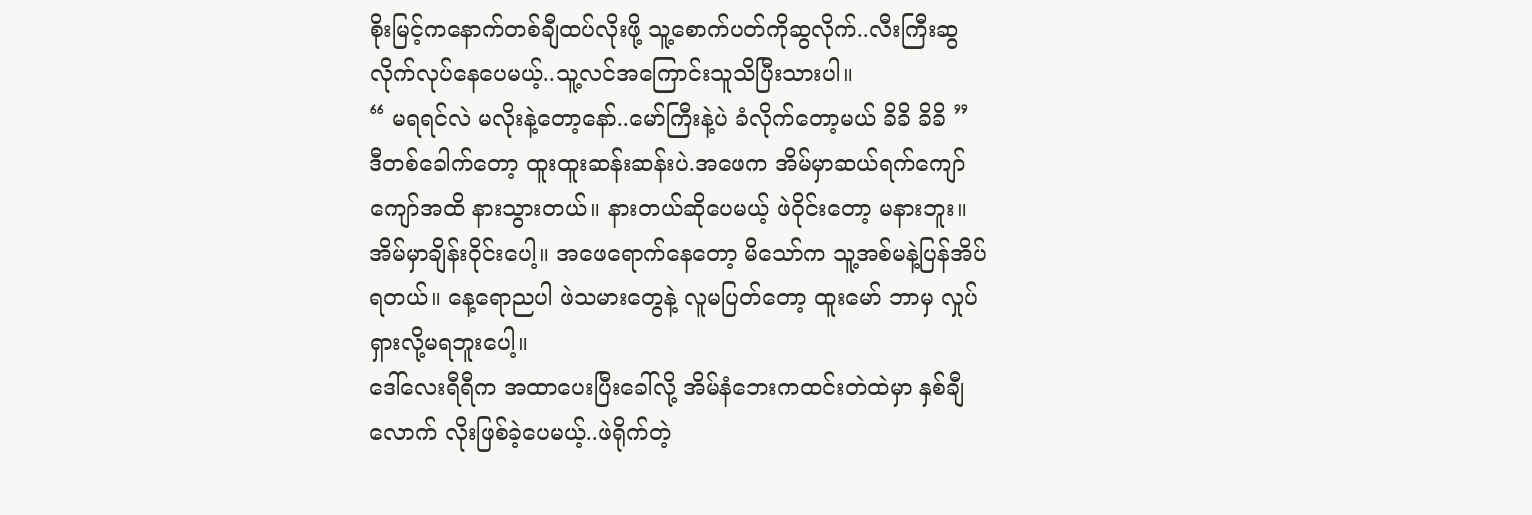စိုးမြင့်ကနောက်တစ်ချီထပ်လိုးဖို့ သူ့စောက်ပတ်ကိုဆွလိုက်..လီးကြီးဆွလိုက်လုပ်နေပေမယ့်..သူ့လင်အကြောင်းသူသိပြီးသားပါ။
“ မရရင်လဲ မလိုးနဲ့တော့နော်..မော်ကြီးနဲ့ပဲ ခံလိုက်တော့မယ် ခိခိ ခိခိ ”
ဒီတစ်ခေါက်တော့ ထူးထူးဆန်းဆန်းပဲ.အဖေက အိမ်မှာဆယ်ရက်ကျော်ကျော်အထိ နားသွားတယ်။ နားတယ်ဆိုပေမယ့် ဖဲဝိုင်းတော့ မနားဘူး။ အိမ်မှာချိန်းဝိုင်းပေါ့။ အဖေရောက်နေတော့ မိသော်က သူ့အစ်မနဲ့ပြန်အိပ်ရတယ်။ နေ့ရောညပါ ဖဲသမားတွေနဲ့ လူမပြတ်တော့ ထူးမော် ဘာမှ လှုပ်ရှားလို့မရဘူးပေါ့။
ဒေါ်လေးရီရီက အထာပေးပြီးခေါ်လို့ အိမ်နံဘေးကထင်းတဲထဲမှာ နှစ်ချီလောက် လိုးဖြစ်ခဲ့ပေမယ့်..ဖဲရိုက်တဲ့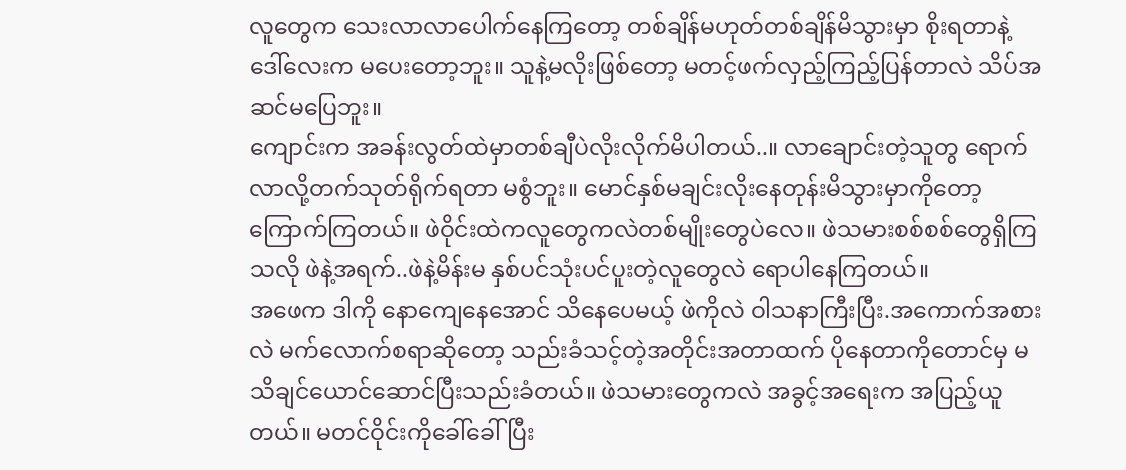လူတွေက သေးလာလာပေါက်နေကြတော့ တစ်ချိန်မဟုတ်တစ်ချိန်မိသွားမှာ စိုးရတာနဲ့ ဒေါ်လေးက မပေးတော့ဘူး။ သူနဲ့မလိုးဖြစ်တော့ မတင့်ဖက်လှည့်ကြည့်ပြန်တာလဲ သိပ်အဆင်မပြေဘူး။
ကျောင်းက အခန်းလွတ်ထဲမှာတစ်ချီပဲလိုးလိုက်မိပါတယ်..။ လာချောင်းတဲ့သူတွ ရောက်လာလို့တက်သုတ်ရိုက်ရတာ မစွံဘူး။ မောင်နှစ်မချင်းလိုးနေတုန်းမိသွားမှာကိုတော့ ကြောက်ကြတယ်။ ဖဲဝိုင်းထဲကလူတွေကလဲတစ်မျိုးတွေပဲလေ။ ဖဲသမားစစ်စစ်တွေရှိကြသလို ဖဲနဲ့အရက်..ဖဲနဲ့မိန်းမ နှစ်ပင်သုံးပင်ပူးတဲ့လူတွေလဲ ရောပါနေကြတယ်။
အဖေက ဒါကို နောကျေနေအောင် သိနေပေမယ့် ဖဲကိုလဲ ဝါသနာကြီးပြီး.အကောက်အစားလဲ မက်လောက်စရာဆိုတော့ သည်းခံသင့်တဲ့အတိုင်းအတာထက် ပိုနေတာကိုတောင်မှ မသိချင်ယောင်ဆောင်ပြီးသည်းခံတယ်။ ဖဲသမားတွေကလဲ အခွင့်အရေးက အပြည့်ယူတယ်။ မတင်ဝိုင်းကိုခေါ်ခေါ်ပြီး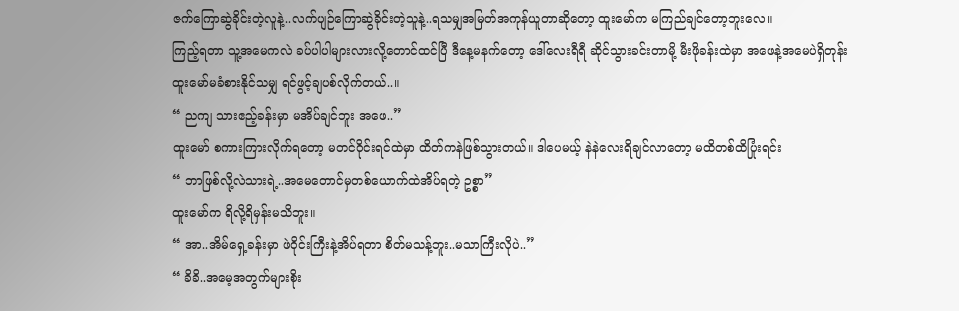ဇက်ကြောဆွဲခိုင်းတဲ့လူနဲ့..လက်ပျဉ်ကြောဆွဲခိုင်းတဲ့သူနဲ့..ရသမျှအမြတ်အကုန်ယူတာဆိုတော့ ထူးမော်က မကြည်ချင်တော့ဘူးလေ။
ကြည့်ရတာ သူ့အမေကလဲ ခပ်ပါပါများလားလို့တောင်ထင်ပြီ ဒီနေ့မနက်တော့ ဒေါ်လေးရီရီ ဆိုင်သွားခင်းတာမို့ မီးဖိုခန်းထဲမှာ အဖေနဲ့အမေပဲရှိတုန်း ထူးမော်မခံစားနိုင်သမျှ ရင်ဖွင့်ချပစ်လိုက်တယ်..။
“ ညကျ သားဧည့်ခန်းမှာ မအိပ်ချင်ဘူး အဖေ..”
ထူးမော် စကားကြားလိုက်ရတော့ မတင်ဝိုင်းရင်ထဲမှာ ထိတ်ကနဲဖြစ်သွားတယ်။ ဒါပေမယ့် နဲနဲလေးရိချင်လာတော့ မထိတစ်ထိပြုံးရင်း
“ ဘာဖြစ်လို့လဲသားရဲ့..အမေတောင်မှတစ်ယောက်ထဲအိပ်ရတဲ့ ဥစ္စာ”
ထူးမော်က ရိလို့ရိမှန်းမသိဘူး။
“ အာ..အိမ်ရှေ့ခန်းမှာ ဖဲဝိုင်းကြီးနဲ့အိပ်ရတာ စိတ်မသန့်ဘူး..မသာကြီးလိုပဲ..”
“ ခိခိ..အမေ့အတွက်များစိုး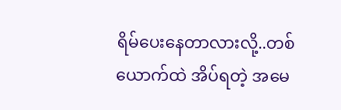ရိမ်ပေးနေတာလားလို့..တစ်ယောက်ထဲ အိပ်ရတဲ့ အမေ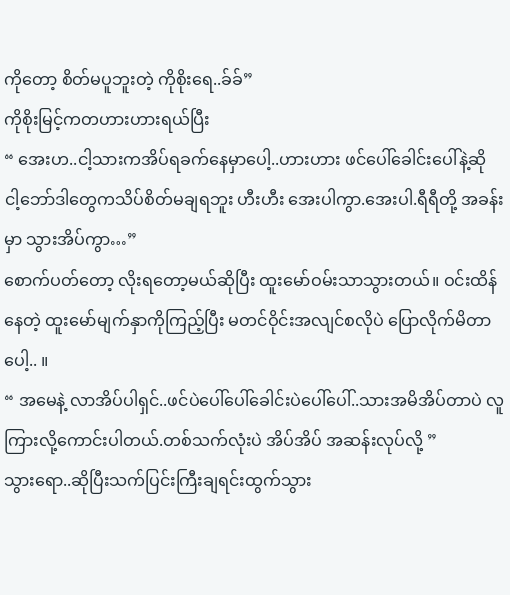ကိုတော့ စိတ်မပူဘူးတဲ့ ကိုစိုးရေ..ခ်ခ်”
ကိုစိုးမြင့်ကတဟားဟားရယ်ပြီး
“ အေးဟ..ငါ့သားကအိပ်ရခက်နေမှာပေါ့..ဟားဟား ဖင်ပေါ်ခေါင်းပေါ်နဲ့ဆို ငါ့ဘော်ဒါတွေကသိပ်စိတ်မချရဘူး ဟီးဟီး အေးပါကွာ.အေးပါ.ရီရီတို့ အခန်းမှာ သွားအိပ်ကွာ…”
စောက်ပတ်တော့ လိုးရတော့မယ်ဆိုပြီး ထူးမော်ဝမ်းသာသွားတယ်။ ဝင်းထိန်နေတဲ့ ထူးမော်မျက်နှာကိုကြည့်ပြီး မတင်ဝိုင်းအလျင်စလိုပဲ ပြောလိုက်မိတာပေါ့.. ။
“ အမေနဲ့ လာအိပ်ပါရှင်..ဖင်ပဲပေါ်ပေါ်ခေါင်းပဲပေါ်ပေါ်..သားအမိအိပ်တာပဲ လူကြားလို့ကောင်းပါတယ်.တစ်သက်လုံးပဲ အိပ်အိပ် အဆန်းလုပ်လို့ ”
သွားရော..ဆိုပြီးသက်ပြင်းကြီးချရင်းထွက်သွား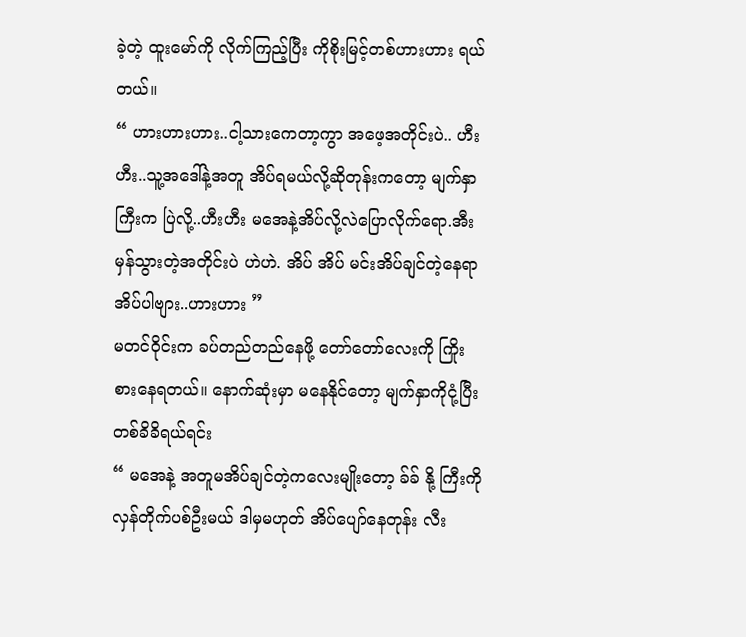ခဲ့တဲ့ ထူးမော်ကို လိုက်ကြည့်ပြီး ကိုစိုးမြင့်တစ်ဟားဟား ရယ်တယ်။
“ ဟားဟားဟား..ငါ့သားကေတာ့ကွာ အဖေ့အတိုင်းပဲ.. ဟီးဟီး..သူ့အဒေါ်နဲ့အတူ အိပ်ရမယ်လို့ဆိုတုန်းကတော့ မျက်နှာကြီးက ပြဲလို့..ဟီးဟီး မအေနဲ့အိပ်လို့လဲပြောလိုက်ရော.အီးမှန်သွားတဲ့အတိုင်းပဲ ဟဲဟဲ. အိပ် အိပ် မင်းအိပ်ချင်တဲ့နေရာ အိပ်ပါဗျား..ဟားဟား ”
မတင်ဝိုင်းက ခပ်တည်တည်နေဖို့ တော်တော်လေးကို ကြိုးစားနေရတယ်။ နောက်ဆုံးမှာ မနေနိုင်တော့ မျက်နှာကိုငုံ့ပြီးတစ်ခိခိရယ်ရင်း
“ မအေနဲ့ အတူမအိပ်ချင်တဲ့ကလေးမျိုးတော့ ခ်ခ် နို့ ကြီးကိုလှန်တိုက်ပစ်ဦးမယ် ဒါမှမဟုတ် အိပ်ပျော်နေတုန်း လီး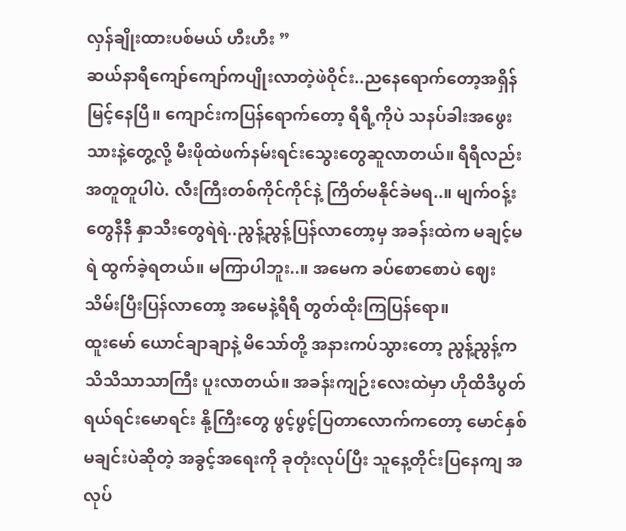လှန်ချိုးထားပစ်မယ် ဟီးဟီး ”
ဆယ်နာရီကျော်ကျော်ကပျိုးလာတဲ့ဖဲဝိုင်း..ညနေရောက်တော့အရှိန်မြင့်နေပြီ။ ကျောင်းကပြန်ရောက်တော့ ရီရီ့ကိုပဲ သနပ်ခါးအဖွေးသားနဲ့တွေ့လို့ မီးဖိုထဲဖက်နမ်းရင်းသွေးတွေဆူလာတယ်။ ရီရီလည်းအတူတူပါပဲ. လီးကြီးတစ်ကိုင်ကိုင်နဲ့ ကြိတ်မနိုင်ခဲမရ..။ မျက်ဝန့်းတွေနီနီ နှာသီးတွေရဲရဲ..ညွန့်ညွန့်ပြန်လာတော့မှ အခန်းထဲက မချင့်မရဲ ထွက်ခဲ့ရတယ်။ မကြာပါဘူး..။ အမေက ခပ်စောစောပဲ ဈေးသိမ်းပြီးပြန်လာတော့ အမေနဲ့ရီရီ တွတ်ထိုးကြပြန်ရော။
ထူးမော် ယောင်ချာချာနဲ့ မိသော်တို့ အနားကပ်သွားတော့ ညွန့်ညွန့်က သိသိသာသာကြီး ပူးလာတယ်။ အခန်းကျဉ်းလေးထဲမှာ ဟိုထိဒီပွတ် ရယ်ရင်းမောရင်း နို့ကြီးတွေ ဖွင့်ဖွင့်ပြတာလောက်ကတော့ မောင်နှစ်မချင်းပဲဆိုတဲ့ အခွင့်အရေးကို ခုတုံးလုပ်ပြီး သူနေ့တိုင်းပြနေကျ အလုပ်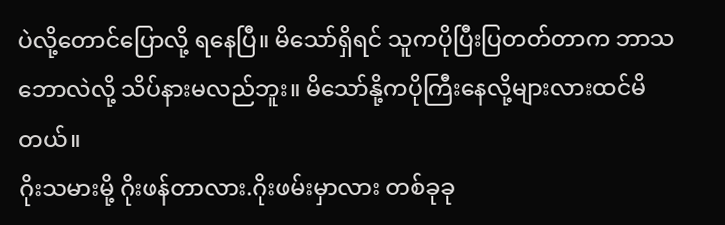ပဲလို့တောင်ပြောလို့ ရနေပြီ။ မိသော်ရှိရင် သူကပိုပြီးပြတတ်တာက ဘာသဘောလဲလို့ သိပ်နားမလည်ဘူး။ မိသော်နို့ကပိုကြီးနေလို့များလားထင်မိတယ်။
ဂိုးသမားမို့ ဂိုးဖန်တာလား.ဂိုးဖမ်းမှာလား တစ်ခုခု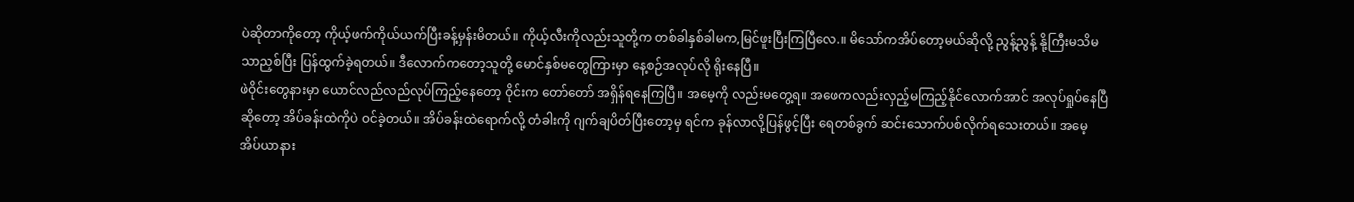ပဲဆိုတာကိုတော့ ကိုယ့်ဖက်ကိုယ်ယက်ပြီးခန့်မှန်းမိတယ်။ ကိုယ့်လီးကိုလည်းသူတို့က တစ်ခါနှစ်ခါမက,မြင်ဖူးပြီးကြပြီလေ.။ မိသော်ကအိပ်တော့မယ်ဆိုလို့ ညွန့်ညွန့် နို့ကြီးမသိမသာညှစ်ပြီး ပြန်ထွက်ခဲ့ရတယ်။ ဒီလောက်ကတော့သူတို့ မောင်နှစ်မတွေကြားမှာ နေ့စဉ်အလုပ်လို ရိုးနေပြီ။
ဖဲဝိုင်းတွေနားမှာ ယောင်လည်လည်လုပ်ကြည့်နေတော့ ဝိုင်းက တော်တော် အရှိန်ရနေကြပြီ။ အမေ့ကို လည်းမတွေ့ရ။ အဖေကလည်းလှည့်မကြည့်နိုင်လောက်အာင် အလုပ်ရှုပ်နေပြီဆိုတော့ အိပ်ခန်းထဲကိုပဲ ဝင်ခဲ့တယ်။ အိပ်ခန်းထဲရောက်လို့ တံခါးကို ဂျက်ချပိတ်ပြီးတော့မှ ရင်က ခုန်လာလို့ပြန်ဖွင့်ပြီး ရေတစ်ခွက် ဆင်းသောက်ပစ်လိုက်ရသေးတယ်။ အမေ့အိပ်ယာနား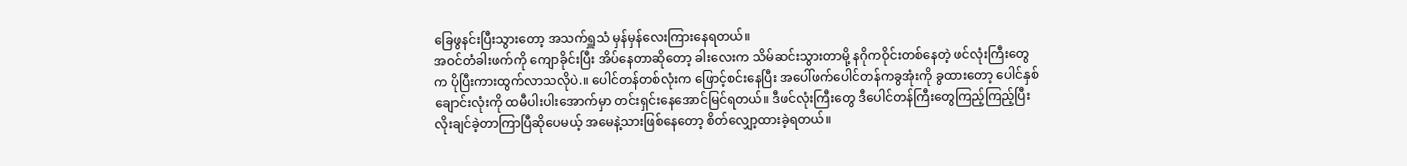ခြေဖွနင်းပြီးသွားတော့ အသက်ရှူသံ မှန်မှန်လေးကြားနေရတယ်။
အဝင်တံခါးဖက်ကို ကျောခိုင်းပြီး အိပ်နေတာဆိုတော့ ခါးလေးက သိမ်ဆင်းသွားတာမို့ နဂိုကဝိုင်းတစ်နေတဲ့ ဖင်လုံးကြီးတွေက ပိုပြီးကားထွက်လာသလိုပဲ.။ ပေါင်တန်တစ်လုံးက ဖြောင့်စင်းနေပြီး အပေါ်ဖက်ပေါင်တန်ကခွအုံးကို ခွထားတော့ ပေါင်နှစ်ချောင်းလုံးကို ထမီပါးပါးအောက်မှာ တင်းရှင်းနေအောင်မြင်ရတယ်။ ဒီဖင်လုံးကြီးတွေ ဒီပေါင်တန်ကြီးတွေကြည့်ကြည့်ပြီး လိုးချင်ခဲ့တာကြာပြီဆိုပေမယ့် အမေနဲ့သားဖြစ်နေတော့ စိတ်လျှော့ထားခဲ့ရတယ်။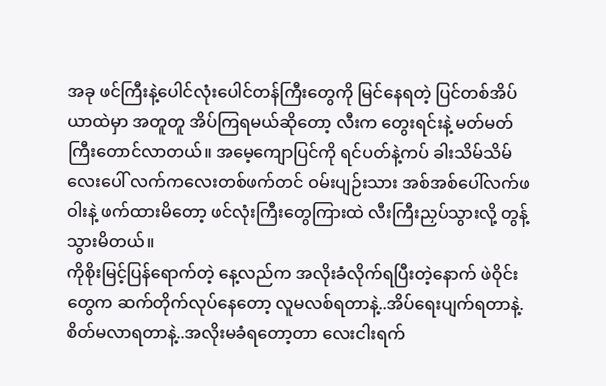အခု ဖင်ကြီးနဲ့ပေါင်လုံးပေါင်တန်ကြီးတွေကို မြင်နေရတဲ့ ပြင်တစ်အိပ်ယာထဲမှာ အတူတူ အိပ်ကြရမယ်ဆိုတော့ လီးက တွေးရင်းနဲ့ မတ်မတ်ကြီးတောင်လာတယ်။ အမေ့ကျောပြင်ကို ရင်ပတ်နဲ့ကပ် ခါးသိမ်သိမ်လေးပေါ် လက်ကလေးတစ်ဖက်တင် ဝမ်းပျဉ်းသား အစ်အစ်ပေါ်လက်ဖဝါးနဲ့ ဖက်ထားမိတော့ ဖင်လုံးကြီးတွေကြားထဲ လီးကြီးညှပ်သွားလို့ တွန့်သွားမိတယ်။
ကိုစိုးမြင့်ပြန်ရောက်တဲ့ နေ့လည်က အလိုးခံလိုက်ရပြီးတဲ့နောက် ဖဲဝိုင်းတွေက ဆက်တိုက်လုပ်နေတော့ လူမလစ်ရတာနဲ့..အိပ်ရေးပျက်ရတာနဲ့. စိတ်မလာရတာနဲ့..အလိုးမခံရတော့တာ လေးငါးရက်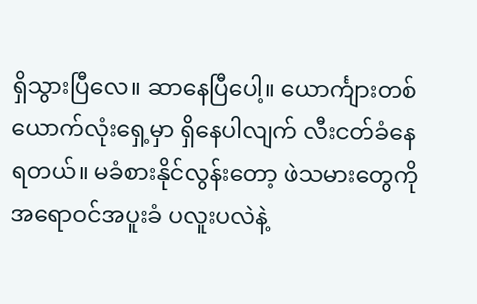ရှိသွားပြီလေ။ ဆာနေပြီပေါ့။ ယောင်္ကျားတစ်ယောက်လုံးရှေ့မှာ ရှိနေပါလျက် လီးငတ်ခံနေရတယ်။ မခံစားနိုင်လွန်းတော့ ဖဲသမားတွေကိုအရောဝင်အပူးခံ ပလူးပလဲနဲ့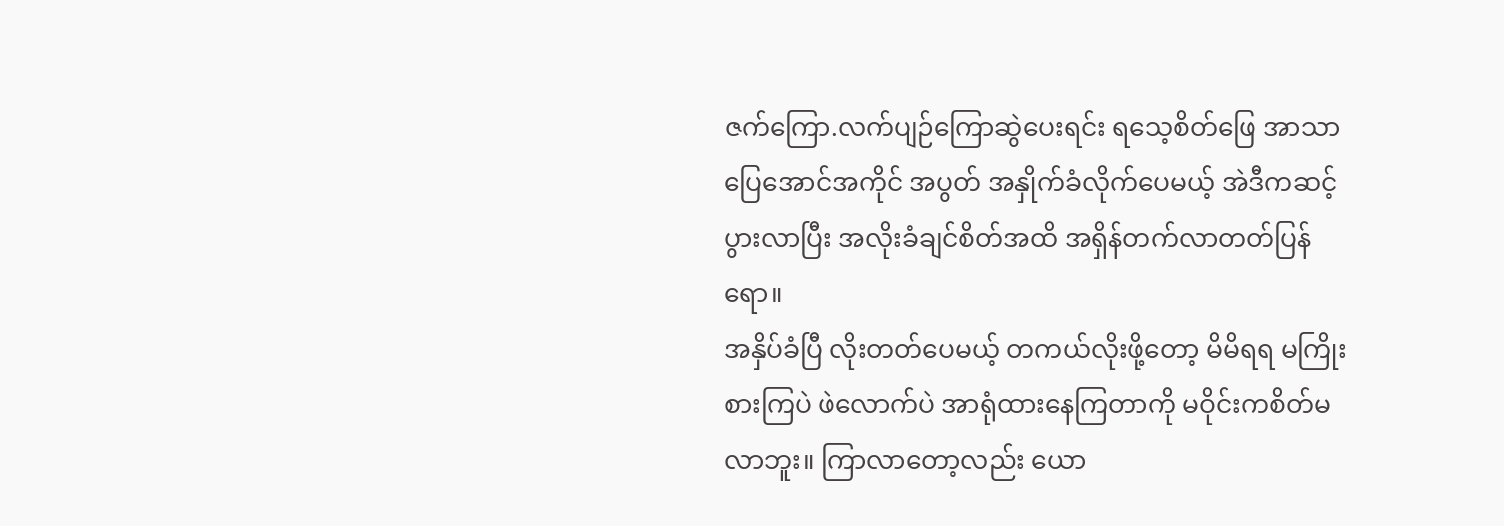ဇက်ကြော.လက်ပျဉ်ကြောဆွဲပေးရင်း ရသေ့စိတ်ဖြေ အာသာပြေအောင်အကိုင် အပွတ် အနှိုက်ခံလိုက်ပေမယ့် အဲဒီကဆင့်ပွားလာပြီး အလိုးခံချင်စိတ်အထိ အရှိန်တက်လာတတ်ပြန်ရော။
အနှိပ်ခံပြီ လိုးတတ်ပေမယ့် တကယ်လိုးဖို့တော့ မိမိရရ မကြိုးစားကြပဲ ဖဲလောက်ပဲ အာရုံထားနေကြတာကို မဝိုင်းကစိတ်မလာဘူး။ ကြာလာတော့လည်း ယော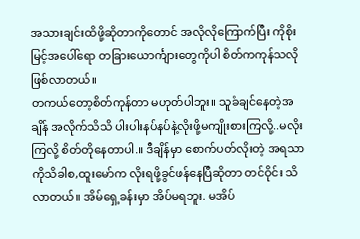အသားချင်းထိဖို့ဆိုတာကိုတောင် အလိုလိုကြောက်ပြီး ကိုစိုးမြင့်အပေါ်ရော တခြားယောင်္ကျားတွေကိုပါ စိတ်ကကုန်သလို ဖြစ်လာတယ်။
တကယ်တော့စိတ်ကုန်တာ မဟုတ်ပါဘူး။ သူခံချင်နေတဲ့အချိန် အလိုက်သိသိ ပါးပါးနပ်နပ်နဲ့လိုးဖို့မကျိုးစားကြလို့..မလိုးကြလို့ စိတ်တိုနေတာပါ.။ ဒီချိန်မှာ စောက်ပတ်လိုးတဲ့ အရသာကိုသိခါစ,ထူးမော်က လိုးရဖို့ခွင်ဖန်နေပြီဆိုတာ တင်ဝိုင်း သိလာတယ်။ အိမ်ရှေ့ခန်းမှာ အိပ်မရဘူး. မအိပ်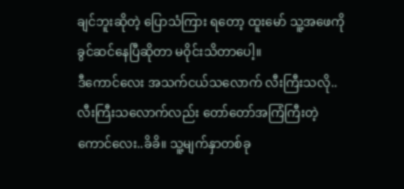ချင်ဘူးဆိုတဲ့ ပြောသံကြား ရတော့ ထူးမော် သူ့အဖေကို ခွင်ဆင်နေပြီဆိုတာ မဝိုင်းသိတာပေါ့။
ဒီကောင်လေး အသက်ငယ်သလောက် လီးကြီးသလို..လီးကြီးသလောက်လည်း တော်တော်အကြံကြီးတဲ့ကောင်လေး..ခိခိ။ သူ့မျက်နှာတစ်ခု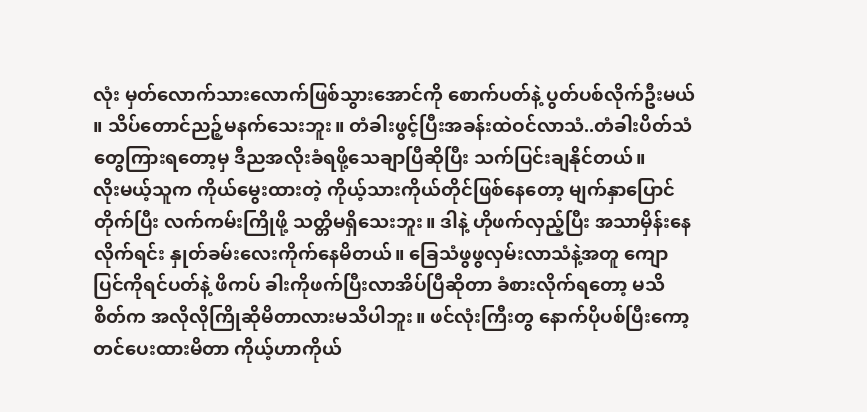လုံး မှတ်လောက်သားလောက်ဖြစ်သွားအောင်ကို စောက်ပတ်နဲ့ ပွတ်ပစ်လိုက်ဦးမယ် ။ သိပ်တောင်ညဉ့်မနက်သေးဘူး။ တံခါးဖွင့်ပြီးအခန်းထဲဝင်လာသံ..တံခါးပိတ်သံတွေကြားရတော့မှ ဒီညအလိုးခံရဖို့သေချာပြီဆိုပြီး သက်ပြင်းချနိုင်တယ်။
လိုးမယ့်သူက ကိုယ်မွေးထားတဲ့ ကိုယ့်သားကိုယ်တိုင်ဖြစ်နေတော့ မျက်နှာပြောင်တိုက်ပြီး လက်ကမ်းကြိုဖို့ သတ္တိမရှိသေးဘူး။ ဒါနဲ့ ဟိုဖက်လှည့်ပြီး အသာမှိန်းနေလိုက်ရင်း နှုတ်ခမ်းလေးကိုက်နေမိတယ်။ ခြေသံဖွဖွလှမ်းလာသံနဲ့အတူ ကျောပြင်ကိုရင်ပတ်နဲ့ ဖိကပ် ခါးကိုဖက်ပြီးလာအိပ်ပြီဆိုတာ ခံစားလိုက်ရတော့ မသိစိတ်က အလိုလိုကြိုဆိုမိတာလားမသိပါဘူး။ ဖင်လုံးကြီးတွ နောက်ပိုပစ်ပြီးကော့တင်ပေးထားမိတာ ကိုယ့်ဟာကိုယ်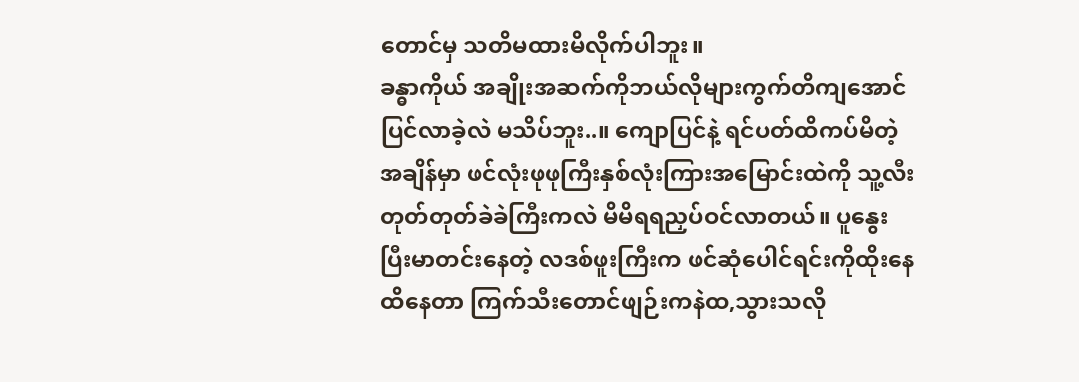တောင်မှ သတိမထားမိလိုက်ပါဘူး။
ခန္ဓာကိုယ် အချိုးအဆက်ကိုဘယ်လိုများကွက်တိကျအောင်ပြင်လာခဲ့လဲ မသိပ်ဘူး..။ ကျောပြင်နဲ့ ရင်ပတ်ထိကပ်မိတဲ့ အချိန်မှာ ဖင်လုံးဖုဖုကြီးနှစ်လုံးကြားအမြောင်းထဲကို သူ့လီးတုတ်တုတ်ခဲခဲကြီးကလဲ မိမိရရညှပ်ဝင်လာတယ်။ ပူနွေး ပြီးမာတင်းနေတဲ့ လဒစ်ဖူးကြီးက ဖင်ဆုံပေါင်ရင်းကိုထိုးနေထိနေတာ ကြက်သီးတောင်ဖျဉ်းကနဲထ,သွားသလို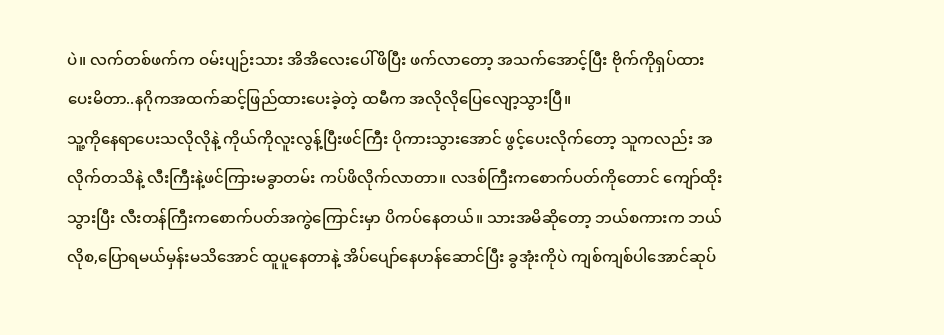ပဲ။ လက်တစ်ဖက်က ဝမ်းပျဉ်းသား အိအိလေးပေါ်ဖိပြီး ဖက်လာတော့ အသက်အောင့်ပြီး ဗိုက်ကိုရှပ်ထားပေးမိတာ..နဂိုကအထက်ဆင့်ဖြည်ထားပေးခဲ့တဲ့ ထမီက အလိုလိုပြေလျော့သွားပြီ။
သူ့ကိုနေရာပေးသလိုလိုနဲ့ ကိုယ်ကိုလူးလွန့်ပြီးဖင်ကြီး ပိုကားသွားအောင် ဖွင့်ပေးလိုက်တော့ သူကလည်း အလိုက်တသိနဲ့ လီးကြီးနဲ့ဖင်ကြားမခွာတမ်း ကပ်ဖိလိုက်လာတာ။ လဒစ်ကြီးကစောက်ပတ်ကိုတောင် ကျော်ထိုးသွားပြီး လီးတန်ကြီးကစောက်ပတ်အကွဲကြောင်းမှာ ပိကပ်နေတယ်။ သားအမိဆိုတော့ ဘယ်စကားက ဘယ်လိုစ,ပြောရမယ်မှန်းမသိအောင် ထူပူနေတာနဲ့ အိပ်ပျော်နေဟန်ဆောင်ပြီး ခွအုံးကိုပဲ ကျစ်ကျစ်ပါအောင်ဆုပ်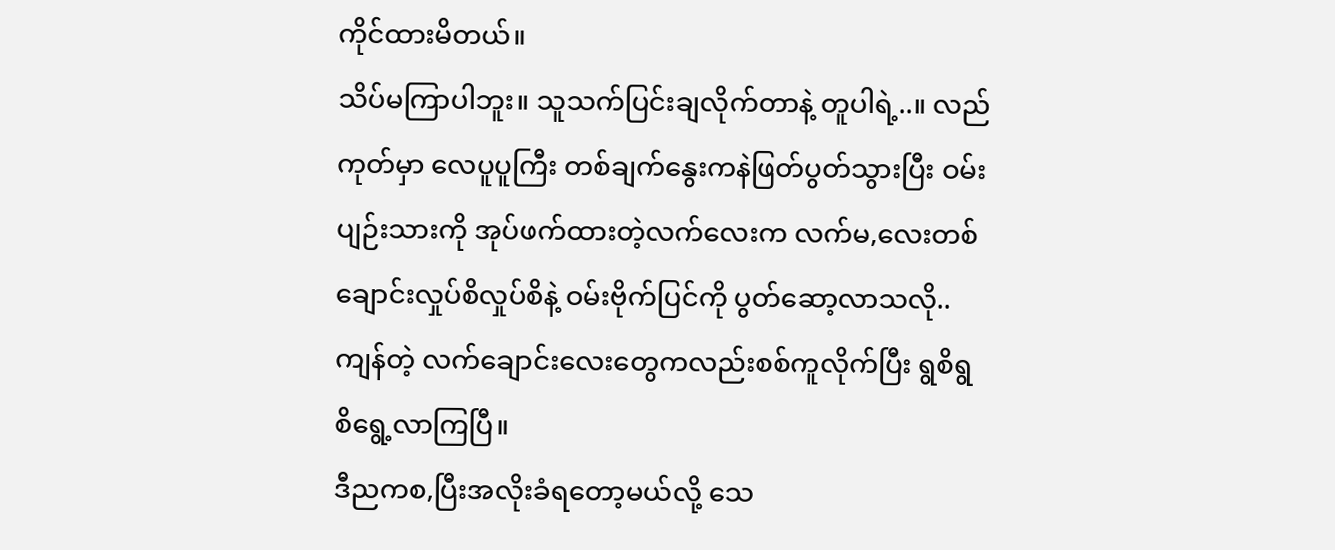ကိုင်ထားမိတယ်။
သိပ်မကြာပါဘူး။ သူသက်ပြင်းချလိုက်တာနဲ့ တူပါရဲ့..။ လည်ကုတ်မှာ လေပူပူကြီး တစ်ချက်နွေးကနဲဖြတ်ပွတ်သွားပြီး ဝမ်းပျဉ်းသားကို အုပ်ဖက်ထားတဲ့လက်လေးက လက်မ,လေးတစ်ချောင်းလှုပ်စိလှုပ်စိနဲ့ ဝမ်းဗိုက်ပြင်ကို ပွတ်ဆော့လာသလို..ကျန်တဲ့ လက်ချောင်းလေးတွေကလည်းစစ်ကူလိုက်ပြီး ရွစိရွစိရွေ့လာကြပြီ။
ဒီညကစ,ပြီးအလိုးခံရတော့မယ်လို့ သေ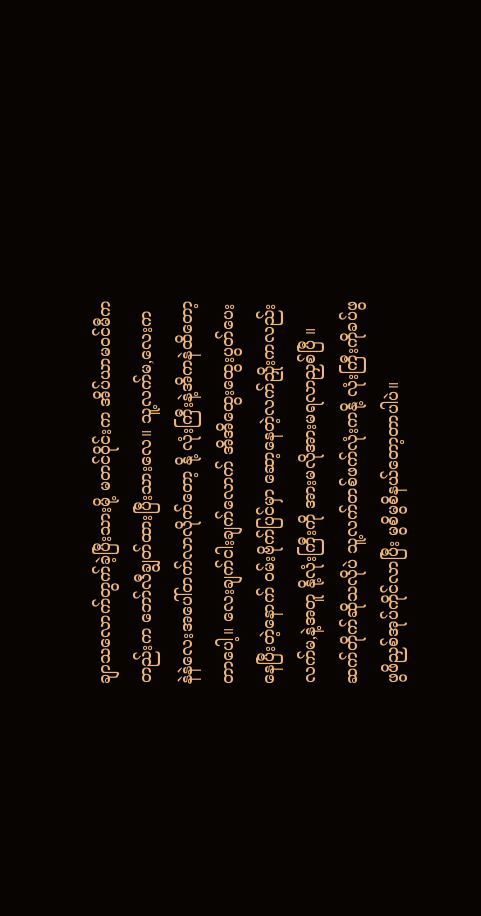ချာသလောက်တွက်ခဲ့ပြီးသားမို့ မတင်ဝိုင်းက အိပ်ယာမဝင်မီကတည်းက ဘော်လီချွတ်ထားပြီးသားလေ။ သူ့လက်မ,လေးက နဲနဲလေးအပေါ်တက်လာလိုက်တော့ နို့ လုံးကြီးနဲ့အိကနဲထိတော့တာပေါ့။ လေးချက်ငါးချက်လောက် အိအိထွေးထွေးပွတ်ပေးနေပြီးတဲ့နောက် ဝမ်းဗိုက်ပြင်မှာ ဆော့နေတဲ့လက်ညှိုးကလည်းလက်မ,နဲ့အတူ နို့လုံးကြီးကို အားမလိုအားမရလာညှစ်ပြီ ။
ဆက်တိုက်ဆိုသလိုပဲ သူ့လက်တစ်ဖက်လုံးကနို့ လုံးကြီးကိုခပ်ဖွဖွဖိညှစ်အုပ်ကိုင်လာပြီး မွစိမွစိနယ်တော့တာပါပဲ။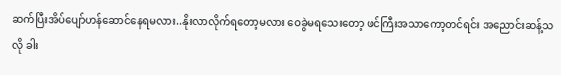ဆက်ပြီးအိပ်ပျော်ဟန်ဆောင်နေရမလား..နိုးလာလိုက်ရတော့မလား ဝေခွဲမရသေးတော့ ဖင်ကြီးအသာကော့တင်ရင်း အညောင်းဆန့်သလို ခါး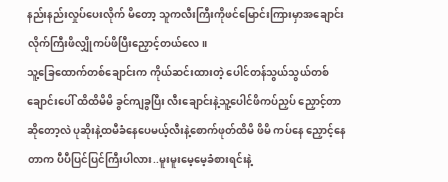နည်းနည်းလှုပ်ပေးလိုက် မိတော့ သူကလီးကြီးကိုဖင်မြောင်းကြားမှာအချောင်းလိုက်ကြီးဖိလျှိုကပ်ဖိပြီးညှောင့်တယ်လေ။
သူ့ခြေထောက်တစ်ချောင်းက ကိုယ်ဆင်းထားတဲ့ ပေါင်တန်သွယ်သွယ်တစ်ချောင်းပေါ် ထိထိမိမိ ခွင်ကျခွပြီး လီးချောင်းနဲ့သူ့ပေါင်ဖိကပ်ညှပ် ညှောင့်တာဆိုတော့လဲ ပုဆိုးနဲ့ထမီခံနေပေမယ့်လီးနဲ့စောက်ဖုတ်ထိမိ ဖိမိ ကပ်နေ ညှောင့်နေတာက ပီပီပြင်ပြင်ကြီးပါလား..မူးမူးမေ့မေ့ခံစားရင်းနဲ့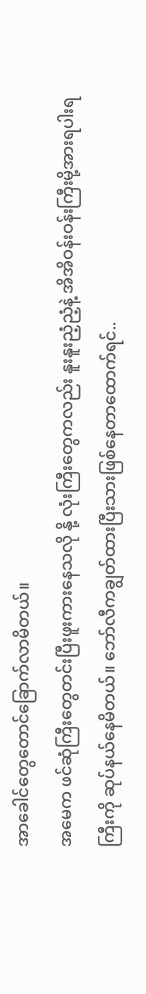အာခေါင်တွေတောင်ခြောက်လာမိတယ်။
အမေက ဖင်ဆုံကြီးတွေတင်းပြီးဖူးကားနေသလို နို့ လုံးကြီးတွေကလည်း နူးနူးညံ့ညံ့နဲ့ အိအိဝန်းဝန်းကြီးမို့အားရပါးရကြီးကို ဆုပ်နယ်နေမိတယ်။ ဘော်လီကချွတ်ထားပြီးသားဖြစ်နေတာထောက်ရင်..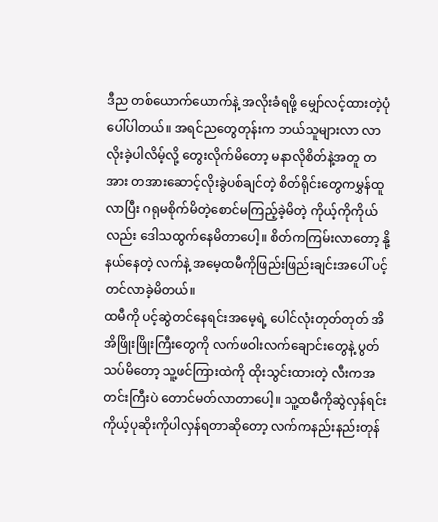ဒီည တစ်ယောက်ယောက်နဲ့ အလိုးခံရဖို့ မျှော်လင့်ထားတဲ့ပုံပေါ်ပါတယ်။ အရင်ညတွေတုန်းက ဘယ်သူများလာ လာလိုးခဲ့ပါလိမ့်လို့ တွေးလိုက်မိတော့ မနာလိုစိတ်နဲ့အတူ တအား တအားဆောင့်လိုးခွဲပစ်ချင်တဲ့ စိတ်ရိုင်းတွေကမွှန်ထူလာပြီး ဂရုမစိုက်မိတဲ့စောင်မကြည့်ခဲ့မိတဲ့ ကိုယ့်ကိုကိုယ်လည်း ဒေါသထွက်နေမိတာပေါ့။ စိတ်ကကြမ်းလာတော့ နို့ နယ်နေတဲ့ လက်နဲ့ အမေ့ထမီကိုဖြည်းဖြည်းချင်းအပေါ် ပင့်တင်လာခဲ့မိတယ်။
ထမီကို ပင့်ဆွဲတင်နေရင်းအမေ့ရဲ့ ပေါင်လုံးတုတ်တုတ် အိအိဖြိုးဖြိုးကြီးတွေကို လက်ဖဝါးလက်ချောင်းတွေနဲ့ ပွတ်သပ်မိတော့ သူ့ဖင်ကြားထဲကို ထိုးသွင်းထားတဲ့ လီးကအတင်းကြီးပဲ တောင်မတ်လာတာပေါ့။ သူ့ထမီကိုဆွဲလှန်ရင်းကိုယ့်ပုဆိုးကိုပါလှန်ရတာဆိုတော့ လက်ကနည်းနည်းတုန်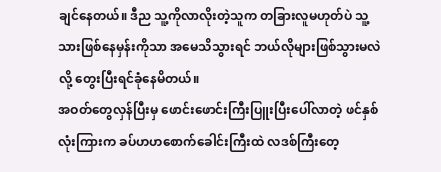ချင်နေတယ်။ ဒီည သူ့ကိုလာလိုးတဲ့သူက တခြားလူမဟုတ်ပဲ သူ့သားဖြစ်နေမှန်းကိုသာ အမေသိသွားရင် ဘယ်လိုများဖြစ်သွားမလဲလို့ တွေးပြီးရင်ခုံနေမိတယ်။
အဝတ်တွေလှန်ပြီးမှ ဖောင်းဖောင်းကြီးပြူးပြီးပေါ်လာတဲ့ ဖင်နှစ်လုံးကြားက ခပ်ဟဟစောက်ခေါင်းကြီးထဲ လဒစ်ကြီးတေ့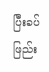ပြီးခပ်ဖြည်း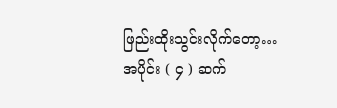ဖြည်းထိုးသွင်းလိုက်တော့…
အပိုင်း ( ၄ ) ဆက်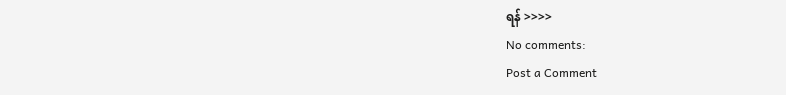ရန် >>>>
No comments:
Post a Comment